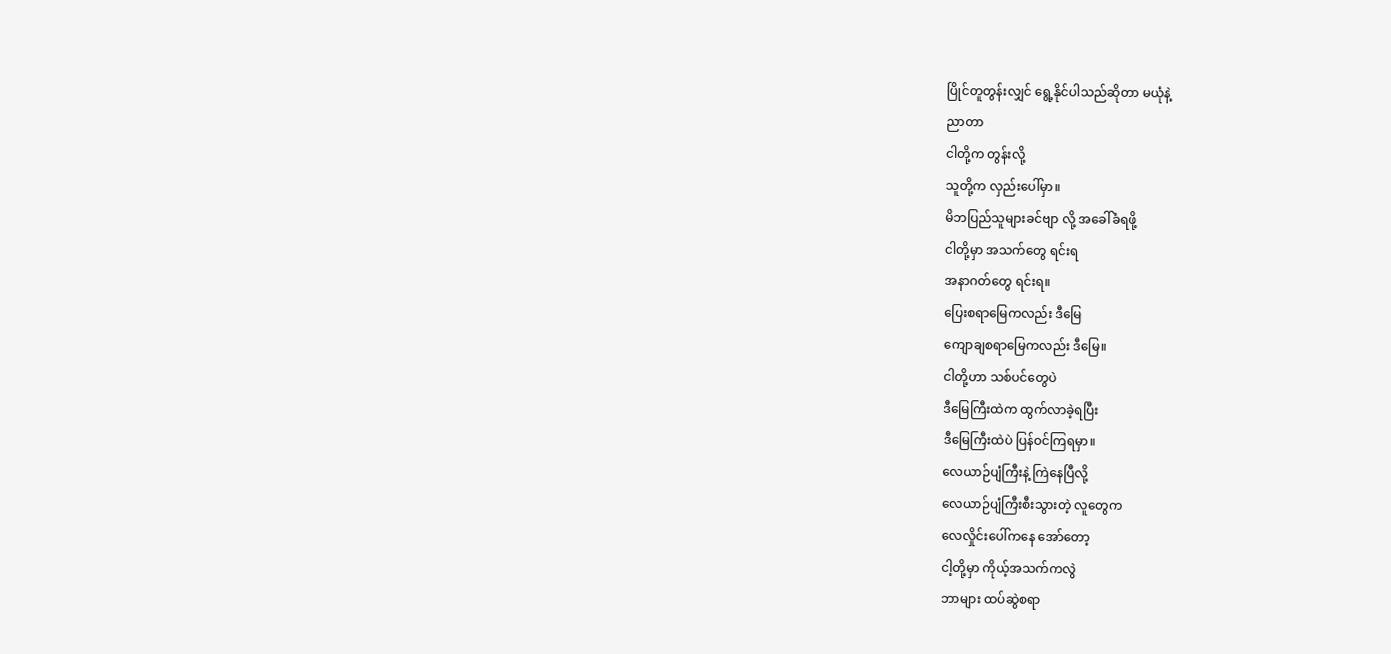ပြိုင်တူတွန်းလျှင် ရွေ့နိုင်ပါသည်ဆိုတာ မယုံနဲ့
ညာတာ
ငါတို့က တွန်းလို့
သူတို့က လှည်းပေါ်မှာ။
မိဘပြည်သူများခင်ဗျာ လို့ အခေါ်ခံရဖို့
ငါတို့မှာ အသက်တွေ ရင်းရ
အနာဂတ်တွေ ရင်းရ။
ပြေးစရာမြေကလည်း ဒီမြေ
ကျောချစရာမြေကလည်း ဒီမြေ။
ငါတို့ဟာ သစ်ပင်တွေပဲ
ဒီမြေကြီးထဲက ထွက်လာခဲ့ရပြီး
ဒီမြေကြီးထဲပဲ ပြန်ဝင်ကြရမှာ။
လေယာဉ်ပျံကြီးနဲ့ ကြဲနေပြီလို့
လေယာဉ်ပျံကြီးစီးသွားတဲ့ လူတွေက
လေလှိုင်းပေါ်ကနေ အော်တော့
ငါ့တို့မှာ ကိုယ့်အသက်ကလွဲ
ဘာများ ထပ်ဆွဲစရာ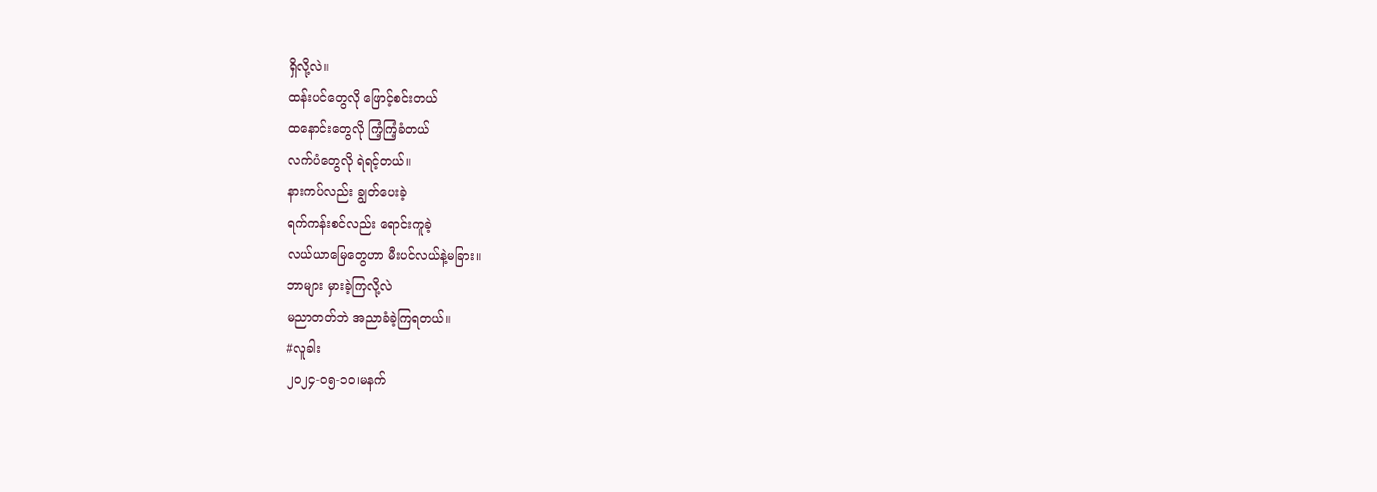ရှိလို့လဲ။
ထန်းပင်တွေလို ဖြောင့်စင်းတယ်
ထနောင်းတွေလို ကြံ့ကြံ့ခံတယ်
လက်ပံတွေလို ရဲရင့်တယ်။
နားကပ်လည်း ချွတ်ပေးခဲ့
ရက်ကန်းစင်လည်း ရောင်းကူခဲ့
လယ်ယာမြေတွေဟာ မီးပင်လယ်နဲ့မခြား။
ဘာများ မှားခဲ့ကြလို့လဲ
မညာတတ်ဘဲ အညာခံခဲ့ကြရတယ်။
#လူခါး
၂၀၂၄-၀၅-၁၀၊မနက်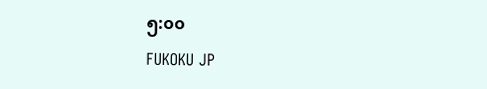၅:၀၀
FUKOKU JP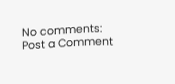No comments:
Post a Comment